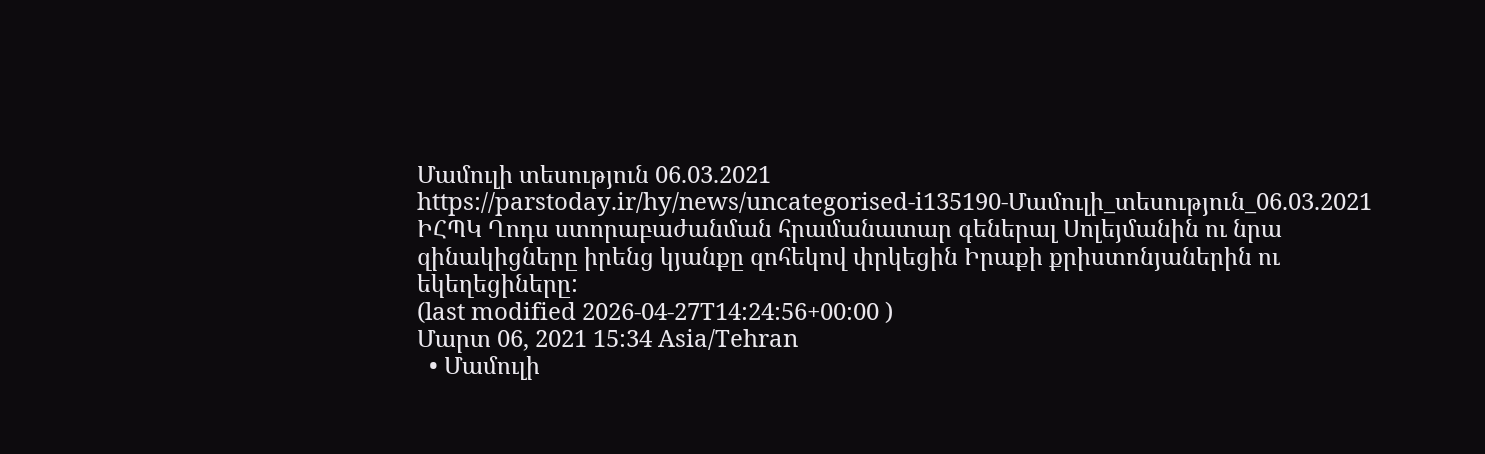Մամուլի տեսություն 06.03.2021
https://parstoday.ir/hy/news/uncategorised-i135190-Մամուլի_տեսություն_06.03.2021
ԻՀՊԿ Ղոդս ստորաբաժանման հրամանատար գեներալ Սոլեյմանին ու նրա զինակիցները իրենց կյանքը զոհեկով փրկեցին Իրաքի քրիստոնյաներին ու եկեղեցիները:
(last modified 2026-04-27T14:24:56+00:00 )
Մարտ 06, 2021 15:34 Asia/Tehran
  • Մամուլի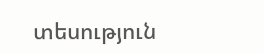տեսություն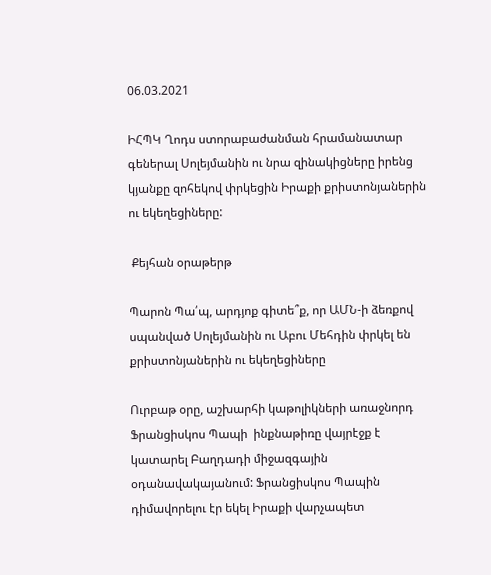06.03.2021

ԻՀՊԿ Ղոդս ստորաբաժանման հրամանատար գեներալ Սոլեյմանին ու նրա զինակիցները իրենց կյանքը զոհեկով փրկեցին Իրաքի քրիստոնյաներին ու եկեղեցիները:

 Քեյհան օրաթերթ

Պարոն Պա՛պ, արդյոք գիտե՞ք, որ ԱՄՆ-ի ձեռքով սպանված Սոլեյմանին ու Աբու Մեհդին փրկել են քրիստոնյաներին ու եկեղեցիները

Ուրբաթ օրը, աշխարհի կաթոլիկների առաջնորդ Ֆրանցիսկոս Պապի  ինքնաթիռը վայրէջք է կատարել Բաղդադի միջազգային օդանավակայանում: Ֆրանցիսկոս Պապին դիմավորելու էր եկել Իրաքի վարչապետ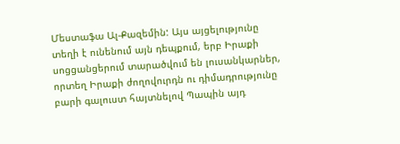Մեստաֆա Ալ-Քազեմին: Այս այցելությունը տեղի է ունենում այն դեպքում, երբ Իրաքի սոցցանցերում տարածվում են լուսանկարներ, որտեղ Իրաքի ժողովուրդն ու դիմադրությունը բարի գալուստ հայտնելով Պապին այդ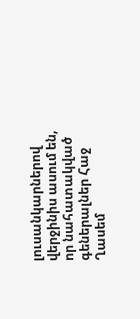լուսանկարներով վերջինիս ասում են, որ նահատակված գեներալներ Հաջ Ղասեմ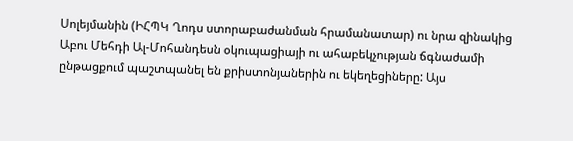Սոլեյմանին (ԻՀՊԿ Ղոդս ստորաբաժանման հրամանատար) ու նրա զինակից  Աբու Մեհդի Ալ-Մոհանդեսն օկուպացիայի ու ահաբեկչության ճգնաժամի ընթացքում պաշտպանել են քրիստոնյաներին ու եկեղեցիները: Այս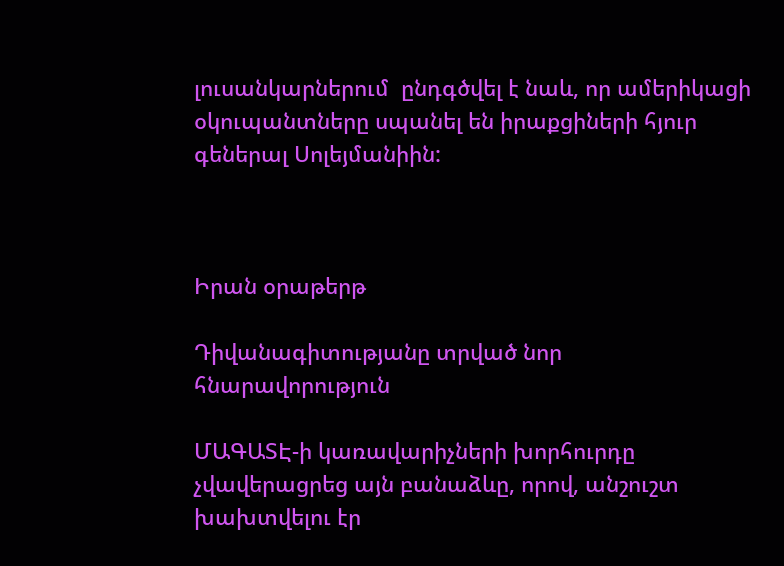լուսանկարներում  ընդգծվել է նաև, որ ամերիկացի օկուպանտները սպանել են իրաքցիների հյուր գեներալ Սոլեյմանիին:



Իրան օրաթերթ

Դիվանագիտությանը տրված նոր հնարավորություն

ՄԱԳԱՏԷ-ի կառավարիչների խորհուրդը չվավերացրեց այն բանաձևը, որով, անշուշտ խախտվելու էր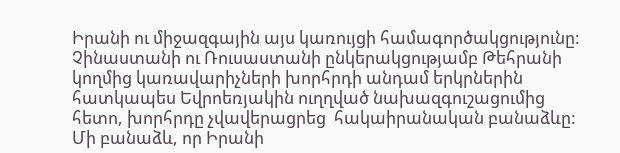Իրանի ու միջազգային այս կառույցի համագործակցությունը: Չինաստանի ու Ռուսաստանի ընկերակցությամբ Թեհրանի կողմից կառավարիչների խորհրդի անդամ երկրներին հատկապես Եվրոեռյակին ուղղված նախազգուշացումից հետո, խորհրդը չվավերացրեց  հակաիրանական բանաձևը: Մի բանաձև, որ Իրանի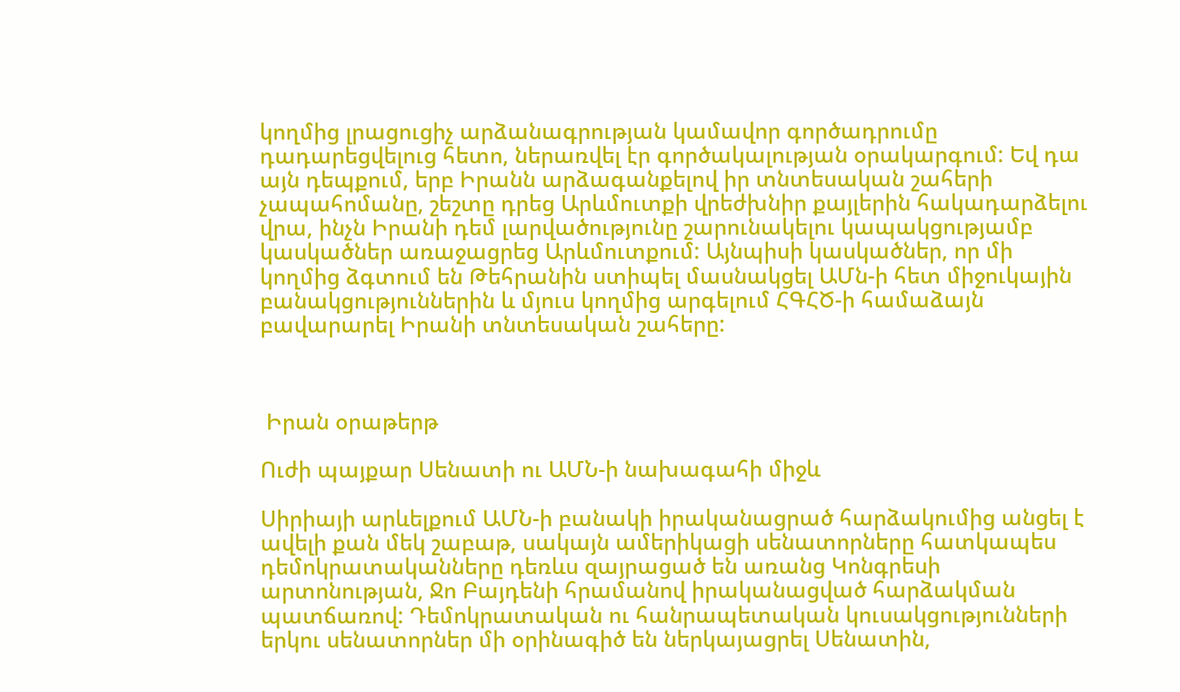կողմից լրացուցիչ արձանագրության կամավոր գործադրումը դադարեցվելուց հետո, ներառվել էր գործակալության օրակարգում: Եվ դա այն դեպքում, երբ Իրանն արձագանքելով իր տնտեսական շահերի չապահոմանը, շեշտը դրեց Արևմուտքի վրեժխնիր քայլերին հակադարձելու վրա, ինչն Իրանի դեմ լարվածությունը շարունակելու կապակցությամբ կասկածներ առաջացրեց Արևմուտքում: Այնպիսի կասկածներ, որ մի կողմից ձգտում են Թեհրանին ստիպել մասնակցել ԱՄն-ի հետ միջուկային բանակցություններին և մյուս կողմից արգելում ՀԳՀԾ-ի համաձայն բավարարել Իրանի տնտեսական շահերը:



 Իրան օրաթերթ

Ուժի պայքար Սենատի ու ԱՄՆ-ի նախագահի միջև

Սիրիայի արևելքում ԱՄՆ-ի բանակի իրականացրած հարձակումից անցել է ավելի քան մեկ շաբաթ, սակայն ամերիկացի սենատորները հատկապես դեմոկրատականները դեռևս զայրացած են առանց Կոնգրեսի արտոնության, Ջո Բայդենի հրամանով իրականացված հարձակման պատճառով: Դեմոկրատական ու հանրապետական կուսակցությունների երկու սենատորներ մի օրինագիծ են ներկայացրել Սենատին,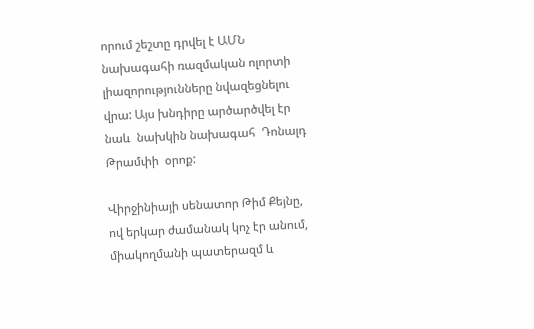որում շեշտը դրվել է ԱՄՆ նախագահի ռազմական ոլորտի լիազորությունները նվազեցնելու վրա: Այս խնդիրը արծարծվել էր նաև  նախկին նախագահ  Դոնալդ Թրամփի  օրոք:

Վիրջինիայի սենատոր Թիմ Քեյնը, ով երկար ժամանակ կոչ էր անում, միակողմանի պատերազմ և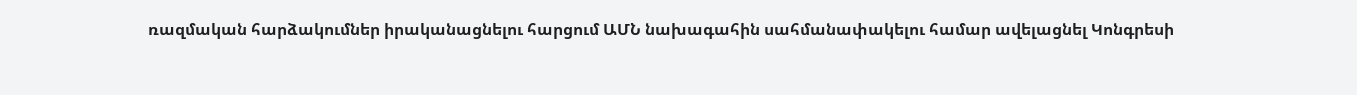ռազմական հարձակումներ իրականացնելու հարցում ԱՄՆ նախագահին սահմանափակելու համար ավելացնել Կոնգրեսի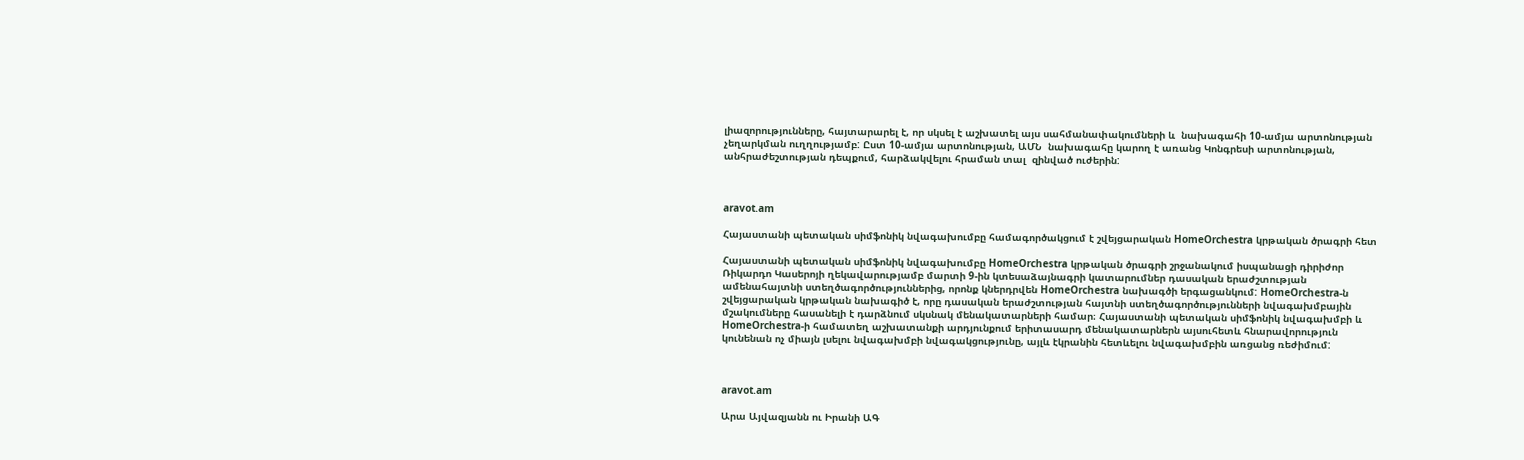լիազորությունները, հայտարարել է, որ սկսել է աշխատել այս սահմանափակումների և  նախագահի 10-ամյա արտոնության չեղարկման ուղղությամբ: Ըստ 10-ամյա արտոնության, ԱՄՆ  նախագահը կարող է առանց Կոնգրեսի արտոնության, անհրաժեշտության դեպքում, հարձակվելու հրաման տալ  զինված ուժերին:



aravot.am

Հայաստանի պետական սիմֆոնիկ նվագախումբը համագործակցում է շվեյցարական HomeOrchestra կրթական ծրագրի հետ

Հայաստանի պետական սիմֆոնիկ նվագախումբը HomeOrchestra կրթական ծրագրի շրջանակում իսպանացի դիրիժոր Ռիկարդո Կասերոյի ղեկավարությամբ մարտի 9-ին կտեսաձայնագրի կատարումներ դասական երաժշտության ամենահայտնի ստեղծագործություններից, որոնք կներդրվեն HomeOrchestra նախագծի երգացանկում: HomeOrchestra-ն շվեյցարական կրթական նախագիծ է, որը դասական երաժշտության հայտնի ստեղծագործությունների նվագախմբային մշակումները հասանելի է դարձնում սկսնակ մենակատարների համար։ Հայաստանի պետական սիմֆոնիկ նվագախմբի և HomeOrchestra-ի համատեղ աշխատանքի արդյունքում երիտասարդ մենակատարներն այսուհետև հնարավորություն կունենան ոչ միայն լսելու նվագախմբի նվագակցությունը, այլև էկրանին հետևելու նվագախմբին առցանց ռեժիմում:



aravot.am

Արա Այվազյանն ու Իրանի ԱԳ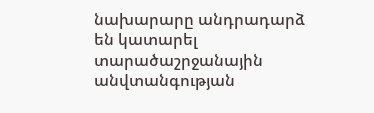նախարարը անդրադարձ են կատարել տարածաշրջանային անվտանգության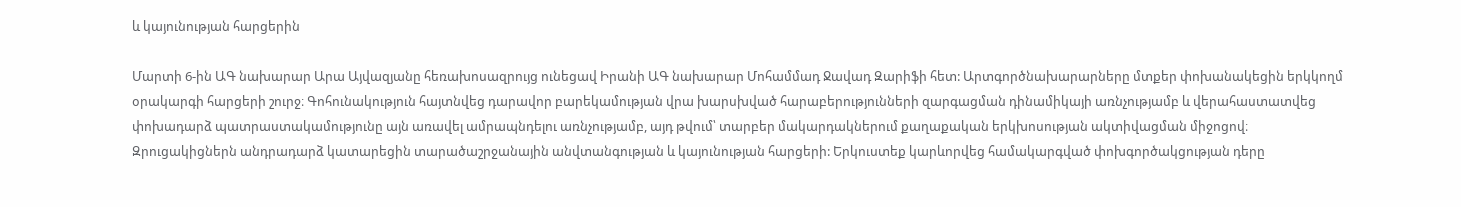և կայունության հարցերին

Մարտի 6-ին ԱԳ նախարար Արա Այվազյանը հեռախոսազրույց ունեցավ Իրանի ԱԳ նախարար Մոհամմադ Ջավադ Զարիֆի հետ: Արտգործնախարարները մտքեր փոխանակեցին երկկողմ օրակարգի հարցերի շուրջ։ Գոհունակություն հայտնվեց դարավոր բարեկամության վրա խարսխված հարաբերությունների զարգացման դինամիկայի առնչությամբ և վերահաստատվեց փոխադարձ պատրաստակամությունը այն առավել ամրապնդելու առնչությամբ, այդ թվում՝ տարբեր մակարդակներում քաղաքական երկխոսության ակտիվացման միջոցով։ Զրուցակիցներն անդրադարձ կատարեցին տարածաշրջանային անվտանգության և կայունության հարցերի: Երկուստեք կարևորվեց համակարգված փոխգործակցության դերը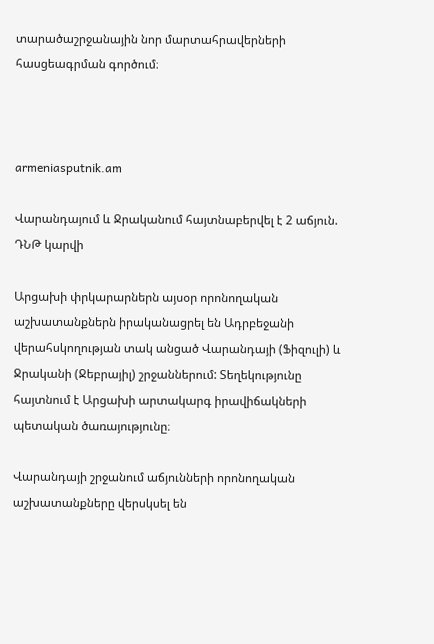տարածաշրջանային նոր մարտահրավերների հասցեագրման գործում։



armeniasputnik.am

Վարանդայում և Ջրականում հայտնաբերվել է 2 աճյուն. ԴՆԹ կարվի

Արցախի փրկարարներն այսօր որոնողական աշխատանքներն իրականացրել են Ադրբեջանի վերահսկողության տակ անցած Վարանդայի (Ֆիզուլի) և Ջրականի (Ջեբրայիլ) շրջաններում: Տեղեկությունը հայտնում է Արցախի արտակարգ իրավիճակների պետական ծառայությունը։

Վարանդայի շրջանում աճյունների որոնողական աշխատանքները վերսկսել են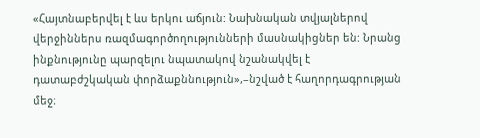«Հայտնաբերվել է ևս երկու աճյուն: Նախնական տվյալներով վերջիններս ռազմագործողությունների մասնակիցներ են: Նրանց ինքնությունը պարզելու նպատակով նշանակվել է դատաբժշկական փորձաքննություն»,–նշված է հաղորդագրության մեջ։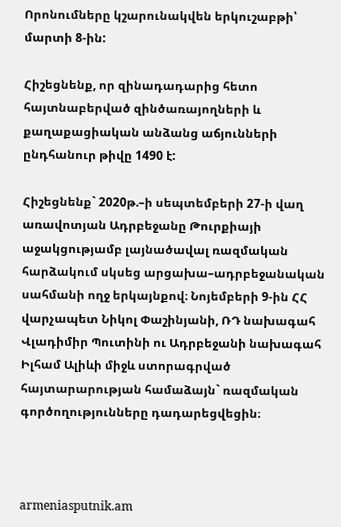Որոնումները կշարունակվեն երկուշաբթի՝ մարտի 8-ին:

Հիշեցնենք, որ զինադադարից հետո հայտնաբերված զինծառայողների և քաղաքացիական անձանց աճյունների ընդհանուր թիվը 1490 է:

Հիշեցնենք` 2020թ.–ի սեպտեմբերի 27-ի վաղ առավոտյան Ադրբեջանը Թուրքիայի աջակցությամբ լայնածավալ ռազմական հարձակում սկսեց արցախա–ադրբեջանական սահմանի ողջ երկայնքով։ Նոյեմբերի 9-ին ՀՀ վարչապետ Նիկոլ Փաշինյանի, ՌԴ նախագահ Վլադիմիր Պուտինի ու Ադրբեջանի նախագահ Իլհամ Ալիևի միջև ստորագրված հայտարարության համաձայն` ռազմական գործողությունները դադարեցվեցին։



armeniasputnik.am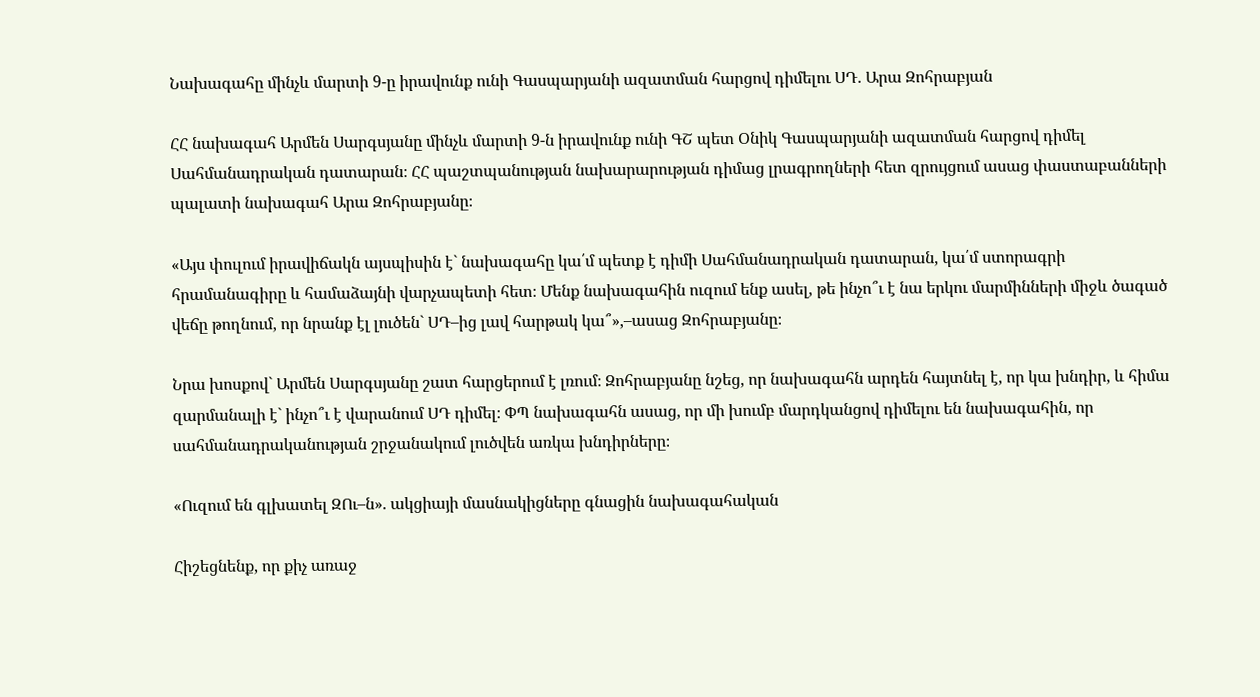Նախագահը մինչև մարտի 9-ը իրավունք ունի Գասպարյանի ազատման հարցով դիմելու ՍԴ. Արա Զոհրաբյան

ՀՀ նախագահ Արմեն Սարգսյանը մինչև մարտի 9-ն իրավունք ունի ԳՇ պետ Օնիկ Գասպարյանի ազատման հարցով դիմել Սահմանադրական դատարան։ ՀՀ պաշտպանության նախարարության դիմաց լրագրողների հետ զրույցում ասաց փաստաբանների պալատի նախագահ Արա Զոհրաբյանը։

«Այս փուլում իրավիճակն այսպիսին է` նախագահը կա՛մ պետք է դիմի Սահմանադրական դատարան, կա՛մ ստորագրի հրամանագիրը և համաձայնի վարչապետի հետ։ Մենք նախագահին ուզում ենք ասել, թե ինչո՞ւ է նա երկու մարմինների միջև ծագած վեճը թողնում, որ նրանք էլ լուծեն` ՍԴ–ից լավ հարթակ կա՞»,–ասաց Զոհրաբյանը։

Նրա խոսքով` Արմեն Սարգսյանը շատ հարցերում է լռում։ Զոհրաբյանը նշեց, որ նախագահն արդեն հայտնել է, որ կա խնդիր, և հիմա զարմանալի է` ինչո՞ւ է վարանում ՍԴ դիմել։ ՓՊ նախագահն ասաց, որ մի խումբ մարդկանցով դիմելու են նախագահին, որ սահմանադրականության շրջանակում լուծվեն առկա խնդիրները։

«Ուզում են գլխատել ԶՈւ–ն». ակցիայի մասնակիցները գնացին նախագահական

Հիշեցնենք, որ քիչ առաջ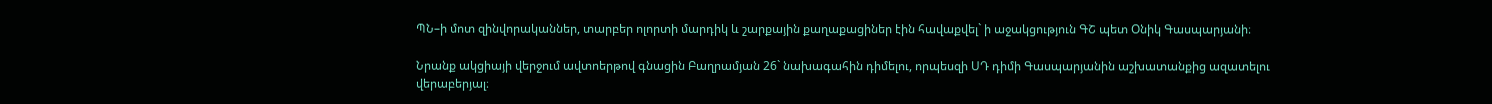ՊՆ–ի մոտ զինվորականներ, տարբեր ոլորտի մարդիկ և շարքային քաղաքացիներ էին հավաքվել` ի աջակցություն ԳՇ պետ Օնիկ Գասպարյանի։

Նրանք ակցիայի վերջում ավտոերթով գնացին Բաղրամյան 26` նախագահին դիմելու, որպեսզի ՍԴ դիմի Գասպարյանին աշխատանքից ազատելու վերաբերյալ։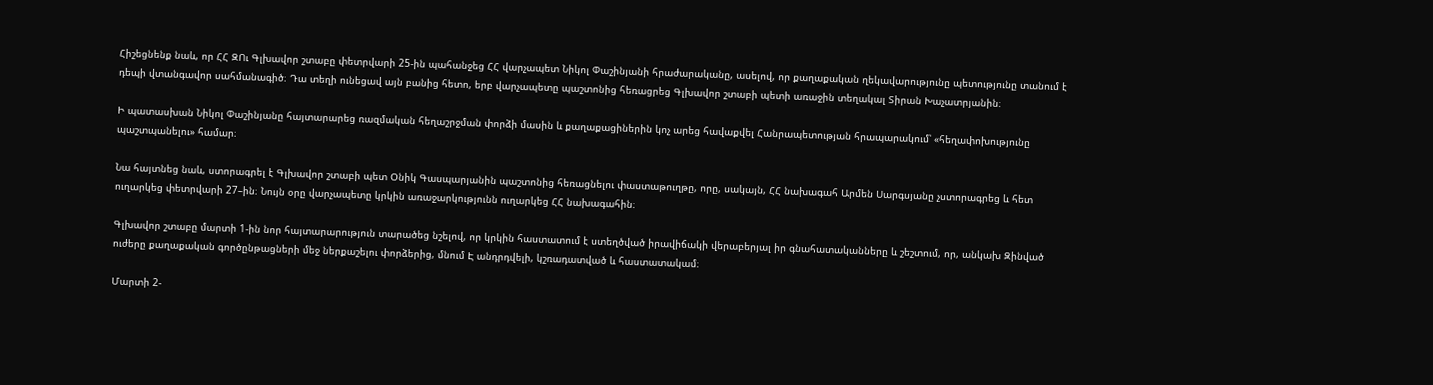Հիշեցնենք նաև, որ ՀՀ ԶՈւ Գլխավոր շտաբը փետրվարի 25-ին պահանջեց ՀՀ վարչապետ Նիկոլ Փաշինյանի հրաժարականը, ասելով, որ քաղաքական ղեկավարությունը պետությունը տանում է դեպի վտանգավոր սահմանագիծ։ Դա տեղի ունեցավ այն բանից հետո, երբ վարչապետը պաշտոնից հեռացրեց Գլխավոր շտաբի պետի առաջին տեղակալ Տիրան Խաչատրյանին։

Ի պատասխան Նիկոլ Փաշինյանը հայտարարեց ռազմական հեղաշրջման փորձի մասին և քաղաքացիներին կոչ արեց հավաքվել Հանրապետության հրապարակում՝ «հեղափոխությունը պաշտպանելու» համար։

Նա հայտնեց նաև, ստորագրել է Գլխավոր շտաբի պետ Օնիկ Գասպարյանին պաշտոնից հեռացնելու փաստաթուղթը, որը, սակայն, ՀՀ նախագահ Արմեն Սարգսյանը չստորագրեց և հետ ուղարկեց փետրվարի 27–ին։ Նույն օրը վարչապետը կրկին առաջարկությունն ուղարկեց ՀՀ նախագահին։

Գլխավոր շտաբը մարտի 1-ին նոր հայտարարություն տարածեց նշելով, որ կրկին հաստատում է ստեղծված իրավիճակի վերաբերյալ իր գնահատականները և շեշտում, որ, անկախ Զինված ուժերը քաղաքական գործընթացների մեջ ներքաշելու փորձերից, մնում Է անդրդվելի, կշռադատված և հաստատակամ։

Մարտի 2-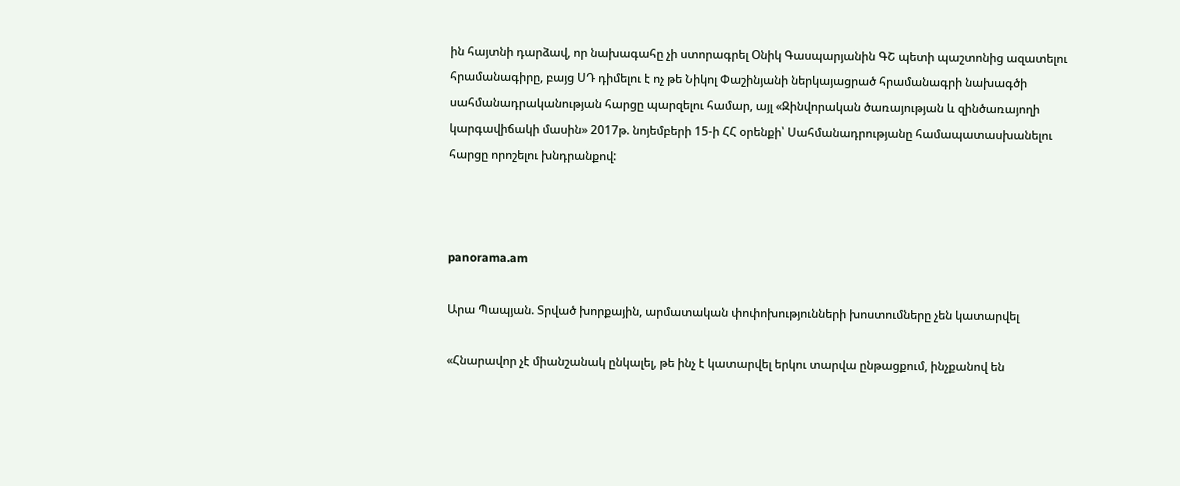ին հայտնի դարձավ, որ նախագահը չի ստորագրել Օնիկ Գասպարյանին ԳՇ պետի պաշտոնից ազատելու հրամանագիրը, բայց ՍԴ դիմելու է ոչ թե Նիկոլ Փաշինյանի ներկայացրած հրամանագրի նախագծի սահմանադրականության հարցը պարզելու համար, այլ «Զինվորական ծառայության և զինծառայողի կարգավիճակի մասին» 2017թ. նոյեմբերի 15-ի ՀՀ օրենքի՝ Սահմանադրությանը համապատասխանելու հարցը որոշելու խնդրանքով:



panorama.am

Արա Պապյան. Տրված խորքային, արմատական փոփոխությունների խոստումները չեն կատարվել

«Հնարավոր չէ միանշանակ ընկալել, թե ինչ է կատարվել երկու տարվա ընթացքում, ինչքանով են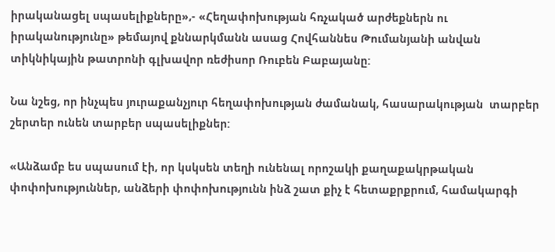իրականացել սպասելիքները»,- «Հեղափոխության հռչակած արժեքներն ու իրականությունը» թեմայով քննարկմանն ասաց Հովհաննես Թումանյանի անվան տիկնիկային թատրոնի գլխավոր ռեժիսոր Ռուբեն Բաբայանը:

Նա նշեց, որ ինչպես յուրաքանչյուր հեղափոխության ժամանակ, հասարակության  տարբեր շերտեր ունեն տարբեր սպասելիքներ:

«Անձամբ ես սպասում էի, որ կսկսեն տեղի ունենալ որոշակի քաղաքակրթական փոփոխություններ, անձերի փոփոխությունն ինձ շատ քիչ է հետաքրքրում, համակարգի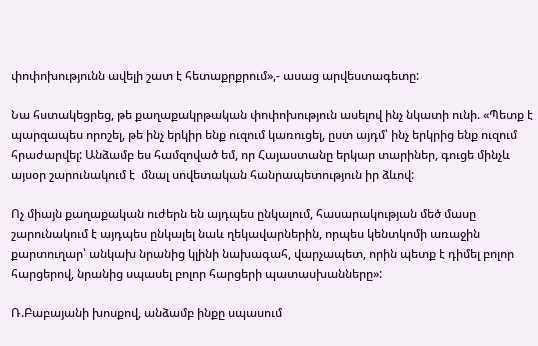փոփոխությունն ավելի շատ է հետաքրքրում»,- ասաց արվեստագետը:

Նա հստակեցրեց, թե քաղաքակրթական փոփոխություն ասելով ինչ նկատի ունի. «Պետք է պարզապես որոշել, թե ինչ երկիր ենք ուզում կառուցել, ըստ այդմ՝ ինչ երկրից ենք ուզում հրաժարվել: Անձամբ ես համզոված եմ, որ Հայաստանը երկար տարիներ, գուցե մինչև այսօր շարունակում է  մնալ սովետական հանրապետություն իր ձևով:

Ոչ միայն քաղաքական ուժերն են այդպես ընկալում, հասարակության մեծ մասը շարունակում է այդպես ընկալել նաև ղեկավարներին, որպես կենտկոմի առաջին քարտուղար՝ անկախ նրանից կլինի նախագահ, վարչապետ, որին պետք է դիմել բոլոր հարցերով, նրանից սպասել բոլոր հարցերի պատասխանները»:

Ռ.Բաբայանի խոսքով, անձամբ ինքը սպասում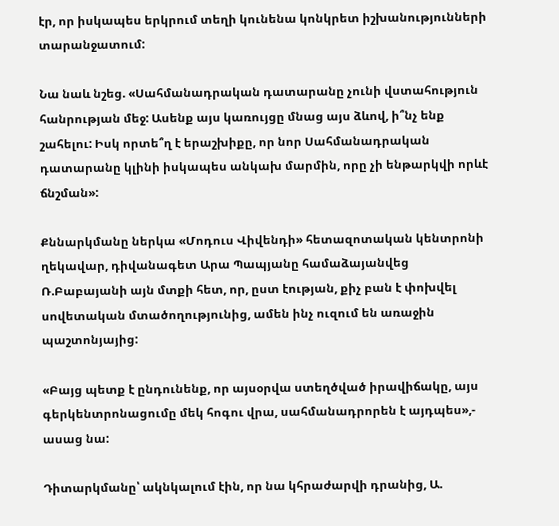էր, որ իսկապես երկրում տեղի կունենա կոնկրետ իշխանությունների տարանջատում:

Նա նաև նշեց. «Սահմանադրական դատարանը չունի վստահություն հանրության մեջ: Ասենք այս կառույցը մնաց այս ձևով, ի՞նչ ենք շահելու: Իսկ որտե՞ղ է երաշխիքը, որ նոր Սահմանադրական դատարանը կլինի իսկապես անկախ մարմին, որը չի ենթարկվի որևէ ճնշման»:

Քննարկմանը ներկա «Մոդուս Վիվենդի» հետազոտական կենտրոնի ղեկավար, դիվանագետ Արա Պապյանը համաձայանվեց Ռ.Բաբայանի այն մտքի հետ, որ, ըստ էության, քիչ բան է փոխվել սովետական մտածողությունից, ամեն ինչ ուզում են առաջին պաշտոնյայից:

«Բայց պետք է ընդունենք, որ այսօրվա ստեղծված իրավիճակը, այս գերկենտրոնացումը մեկ հոգու վրա, սահմանադրորեն է այդպես»,- ասաց նա:

Դիտարկմանը՝ ակնկալում էին, որ նա կհրաժարվի դրանից, Ա.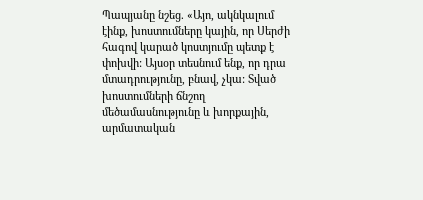Պապյանը նշեց. «Այո, ակնկալում էինք, խոստումները կային, որ Սերժի հագով կարած կոստյումը պետք է փոխվի: Այսօր տեսնում ենք, որ դրա մտադրությունը, բնավ, չկա: Տված խոստումների ճնշող մեծամասնությունը և խորքային, արմատական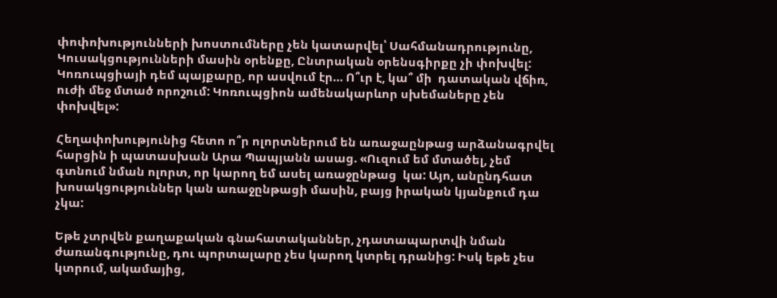փոփոխությունների խոստումները չեն կատարվել՝ Սահմանադրությունը, Կուսակցությունների մասին օրենքը, Ընտրական օրենսգիրքը չի փոխվել: Կոռուպցիայի դեմ պայքարը, որ ասվում էր… Ո՞ւր է, կա՞ մի  դատական վճիռ, ուժի մեջ մտած որոշում: Կոռուպցիոն ամենակարևոր սխեմաները չեն փոխվել»:

Հեղափոխությունից հետո ո՞ր ոլորտներում են առաջաընթաց արձանագրվել հարցին ի պատասխան Արա Պապյանն ասաց. «Ուզում եմ մտածել, չեմ գտնում նման ոլորտ, որ կարող եմ ասել առաջընթաց  կա: Այո, անընդհատ խոսակցություններ կան առաջընթացի մասին, բայց իրական կյանքում դա չկա:

Եթե չտրվեն քաղաքական գնահատականներ, չդատապարտվի նման ժառանգությունը, դու պորտալարը չես կարող կտրել դրանից: Իսկ եթե չես կտրում, ակամայից,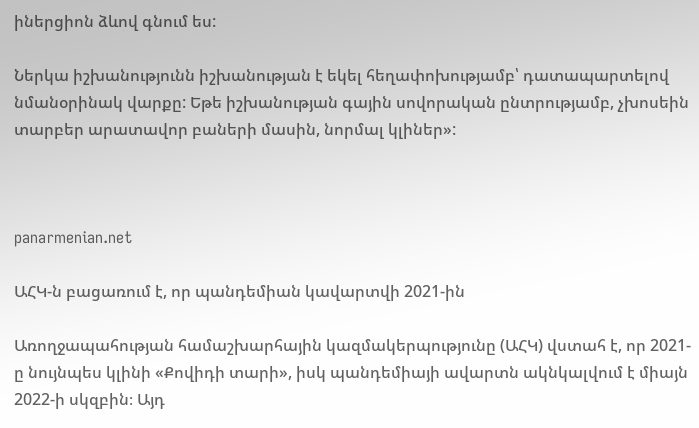իներցիոն ձևով գնում ես:

Ներկա իշխանությունն իշխանության է եկել հեղափոխությամբ՝ դատապարտելով նմանօրինակ վարքը: Եթե իշխանության գային սովորական ընտրությամբ, չխոսեին տարբեր արատավոր բաների մասին, նորմալ կլիներ»:



panarmenian.net

ԱՀԿ-ն բացառում է, որ պանդեմիան կավարտվի 2021-ին

Առողջապահության համաշխարհային կազմակերպությունը (ԱՀԿ) վստահ է, որ 2021-ը նույնպես կլինի «Քովիդի տարի», իսկ պանդեմիայի ավարտն ակնկալվում է միայն 2022-ի սկզբին։ Այդ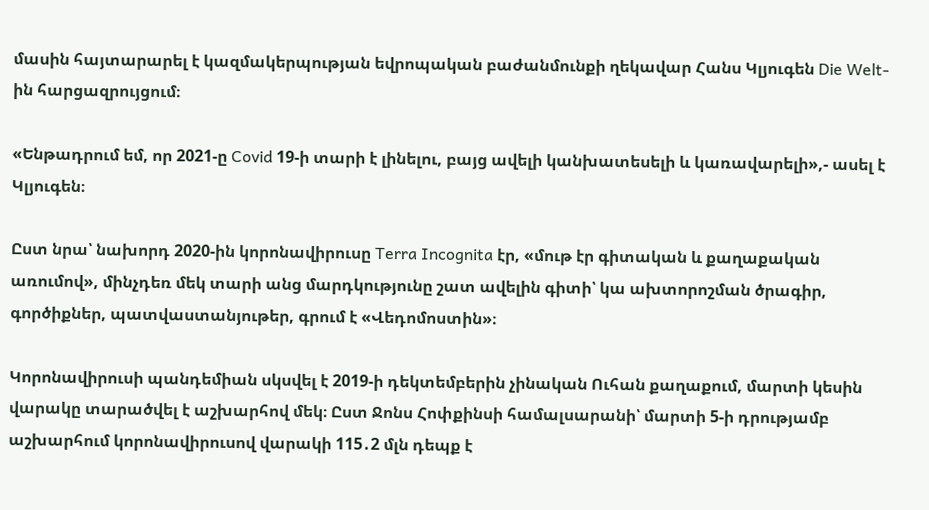մասին հայտարարել է կազմակերպության եվրոպական բաժանմունքի ղեկավար Հանս Կլյուգեն Die Welt-ին հարցազրույցում։

«Ենթադրում եմ, որ 2021-ը Covid 19-ի տարի է լինելու, բայց ավելի կանխատեսելի և կառավարելի»,- ասել է Կլյուգեն։

Ըստ նրա՝ նախորդ 2020-ին կորոնավիրուսը Terra Incognita էր, «մութ էր գիտական և քաղաքական առումով», մինչդեռ մեկ տարի անց մարդկությունը շատ ավելին գիտի՝ կա ախտորոշման ծրագիր, գործիքներ, պատվաստանյութեր, գրում է «Վեդոմոստին»։

Կորոնավիրուսի պանդեմիան սկսվել է 2019-ի դեկտեմբերին չինական Ուհան քաղաքում, մարտի կեսին վարակը տարածվել է աշխարհով մեկ։ Ըստ Ջոնս Հոփքինսի համալսարանի՝ մարտի 5-ի դրությամբ աշխարհում կորոնավիրուսով վարակի 115․2 մլն դեպք է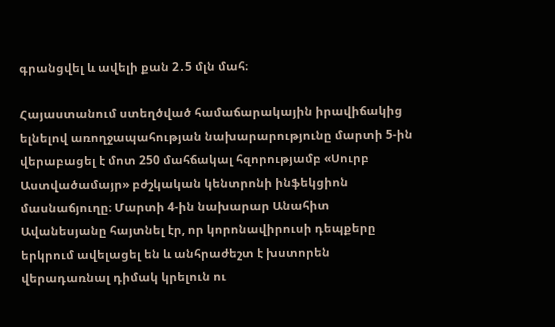գրանցվել և ավելի քան 2․5 մլն մահ։

Հայաստանում ստեղծված համաճարակային իրավիճակից ելնելով առողջապահության նախարարությունը մարտի 5-ին վերաբացել է մոտ 250 մահճակալ հզորությամբ «Սուրբ Աստվածամայր» բժշկական կենտրոնի ինֆեկցիոն մասնաճյուղը։ Մարտի 4-ին նախարար Անահիտ Ավանեսյանը հայտնել էր, որ կորոնավիրուսի դեպքերը երկրում ավելացել են և անհրաժեշտ է խստորեն վերադառնալ դիմակ կրելուն ու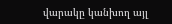վարակը կանխող այլ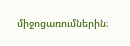միջոցառումներին։